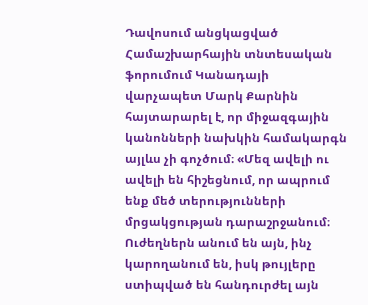Դավոսում անցկացված Համաշխարհային տնտեսական ֆորումում Կանադայի վարչապետ Մարկ Քարնին հայտարարել է, որ միջազգային կանոնների նախկին համակարգն այլևս չի գոչծում։ «Մեզ ավելի ու ավելի են հիշեցնում, որ ապրում ենք մեծ տերությունների մրցակցության դարաշրջանում։ Ուժեղներն անում են այն, ինչ կարողանում են, իսկ թույլերը ստիպված են հանդուրժել այն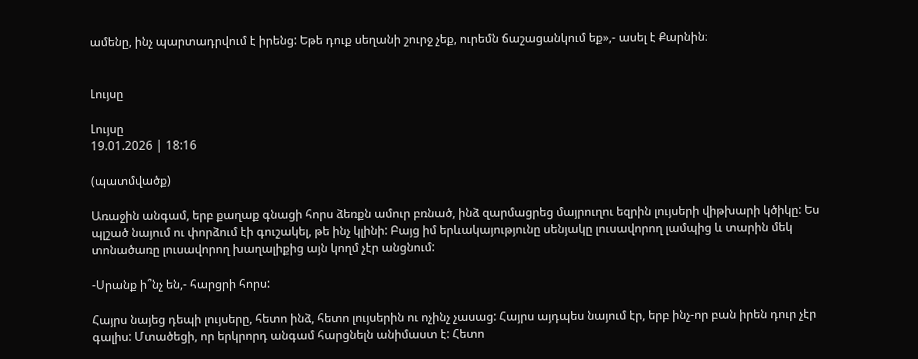ամենը, ինչ պարտադրվում է իրենց: Եթե դուք սեղանի շուրջ չեք, ուրեմն ճաշացանկում եք»,- ասել է Քարնին։


Լույսը

Լույսը
19.01.2026 | 18:16

(պատմվածք)

Առաջին անգամ, երբ քաղաք գնացի հորս ձեռքն ամուր բռնած, ինձ զարմացրեց մայրուղու եզրին լույսերի վիթխարի կծիկը: Ես պլշած նայում ու փորձում էի գուշակել, թե ինչ կլինի: Բայց իմ երևակայությունը սենյակը լուսավորող լամպից և տարին մեկ տոնածառը լուսավորող խաղալիքից այն կողմ չէր անցնում:

-Սրանք ի՞նչ են,- հարցրի հորս:

Հայրս նայեց դեպի լույսերը, հետո ինձ, հետո լույսերին ու ոչինչ չասաց: Հայրս այդպես նայում էր, երբ ինչ-որ բան իրեն դուր չէր գալիս: Մտածեցի, որ երկրորդ անգամ հարցնելն անիմաստ է: Հետո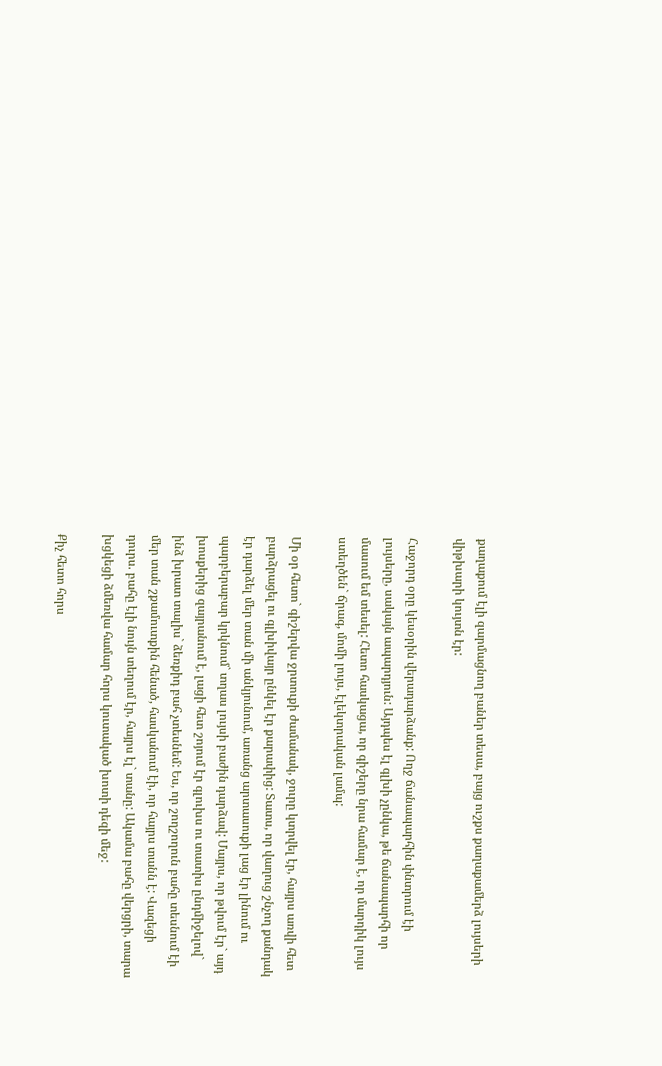քաղաքում էլի զարմացնող բաներ տեսա, բայց ուշքս քաղաքամերձ լույսերի վիթխարի կույտն էր:

Հաջորդ օրը կեսօրին վերադարձանք: Ողջ ճանապարհին փնտրում էի լույսերը, սակայն ապարդյուն: Այդպես էլ գլխի չընկա, թե ճանապարհի որ մասում եմ տեսել: Հետո հասկացա, որ գիշերը նրա համար է, որ մարդիկ լույս ստեղծեն` ճրագ, մոմի լույս, էլեկտրական լամպ:

Մի օր հետո` գիշերվա ջրտուքի ժամանակ, ջուրը կտրվել էր, հայրս առվի հետ բարձրացել ու գլխիվայր ընկել էր քարափից: Տատս, որ վաղուց շնչող քանդակ էր դարձել մեր տան մի անկյունում, առանց արտասուքի լաց էր լինում ու պարբերաբար կրկնում` տղաս լույսի բաժին դարձավ: Մայրս, որ թվում էր` այդ խոսքերից զայրանում է, լացի հետ շոյում էր գլուխս ու տատիս ընդմիջելով` ինձ խրատ տալիս` ձեռքիդ բահ չտեսնեմ: Ես, որ շողշողուն բահը տեսնում էի մեր տան շքամուտքին հենած, հասկանում էի, որ հայրս տանն է: Վազեցի դուրս. բահը էլի նույն տեղում էր, հայրս էլ` տանը: Ակամա բահը վերցրի, տարա խցկեցի ձմեռվա համար հորս կուտակած խոտի դեզի մեջ:

Քիչ հետո հորս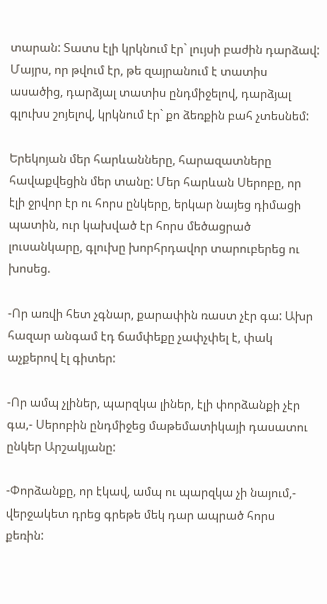տարան: Տատս էլի կրկնում էր` լույսի բաժին դարձավ: Մայրս, որ թվում էր, թե զայրանում է տատիս ասածից, դարձյալ տատիս ընդմիջելով, դարձյալ գլուխս շոյելով, կրկնում էր` քո ձեռքին բահ չտեսնեմ:

Երեկոյան մեր հարևանները, հարազատները հավաքվեցին մեր տանը: Մեր հարևան Սերոբը, որ էլի ջրվոր էր ու հորս ընկերը, երկար նայեց դիմացի պատին, ուր կախված էր հորս մեծացրած լուսանկարը, գլուխը խորհրդավոր տարուբերեց ու խոսեց.

-Որ առվի հետ չգնար, քարափին ռաստ չէր գա: Ախր հազար անգամ էդ ճամփեքը չափչփել է, փակ աչքերով էլ գիտեր:

-Որ ամպ չլիներ, պարզկա լիներ, էլի փորձանքի չէր գա,- Սերոբին ընդմիջեց մաթեմատիկայի դասատու ընկեր Արշակյանը:

-Փորձանքը, որ էկավ, ամպ ու պարզկա չի նայում,- վերջակետ դրեց գրեթե մեկ դար ապրած հորս քեռին: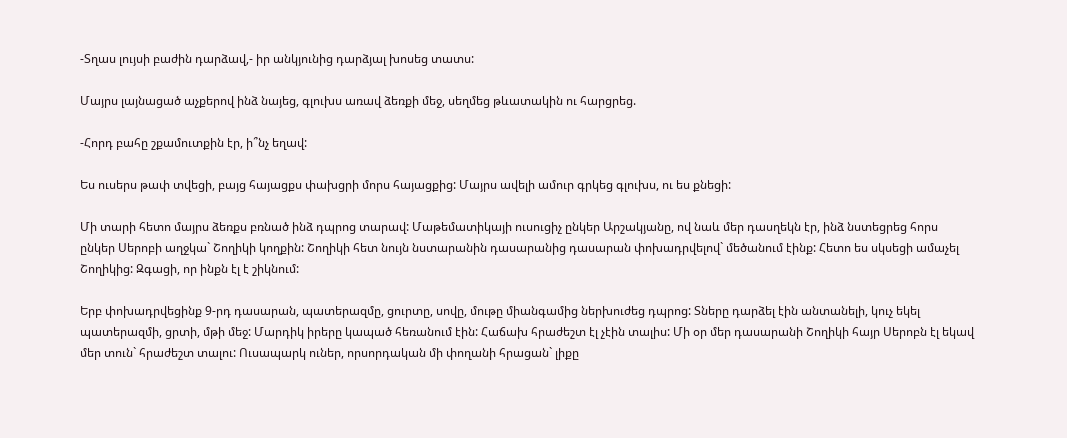-Տղաս լույսի բաժին դարձավ,- իր անկյունից դարձյալ խոսեց տատս:

Մայրս լայնացած աչքերով ինձ նայեց, գլուխս առավ ձեռքի մեջ, սեղմեց թևատակին ու հարցրեց.

-Հորդ բահը շքամուտքին էր, ի՞նչ եղավ:

Ես ուսերս թափ տվեցի, բայց հայացքս փախցրի մորս հայացքից: Մայրս ավելի ամուր գրկեց գլուխս, ու ես քնեցի:

Մի տարի հետո մայրս ձեռքս բռնած ինձ դպրոց տարավ: Մաթեմատիկայի ուսուցիչ ընկեր Արշակյանը, ով նաև մեր դասղեկն էր, ինձ նստեցրեց հորս ընկեր Սերոբի աղջկա` Շողիկի կողքին: Շողիկի հետ նույն նստարանին դասարանից դասարան փոխադրվելով` մեծանում էինք: Հետո ես սկսեցի ամաչել Շողիկից: Զգացի, որ ինքն էլ է շիկնում:

Երբ փոխադրվեցինք 9-րդ դասարան, պատերազմը, ցուրտը, սովը, մութը միանգամից ներխուժեց դպրոց: Տները դարձել էին անտանելի, կուչ եկել պատերազմի, ցրտի, մթի մեջ: Մարդիկ իրերը կապած հեռանում էին: Հաճախ հրաժեշտ էլ չէին տալիս: Մի օր մեր դասարանի Շողիկի հայր Սերոբն էլ եկավ մեր տուն` հրաժեշտ տալու: Ուսապարկ ուներ, որսորդական մի փողանի հրացան` լիքը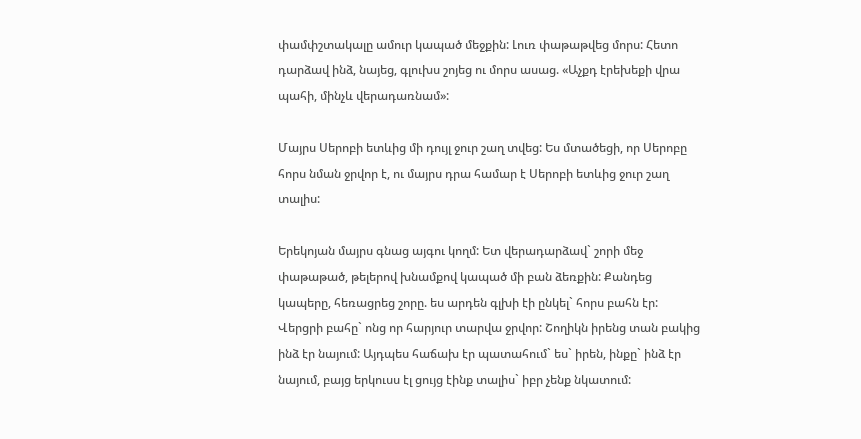փամփշտակալը ամուր կապած մեջքին: Լուռ փաթաթվեց մորս: Հետո դարձավ ինձ, նայեց, գլուխս շոյեց ու մորս ասաց. «Աչքդ էրեխեքի վրա պահի, մինչև վերադառնամ»:

Մայրս Սերոբի ետևից մի դույլ ջուր շաղ տվեց: Ես մտածեցի, որ Սերոբը հորս նման ջրվոր է, ու մայրս դրա համար է Սերոբի ետևից ջուր շաղ տալիս:

Երեկոյան մայրս գնաց այգու կողմ: Ետ վերադարձավ` շորի մեջ փաթաթած, թելերով խնամքով կապած մի բան ձեռքին: Քանդեց կապերը, հեռացրեց շորը. ես արդեն գլխի էի ընկել` հորս բահն էր: Վերցրի բահը` ոնց որ հարյուր տարվա ջրվոր: Շողիկն իրենց տան բակից ինձ էր նայում: Այդպես հաճախ էր պատահում` ես` իրեն, ինքը` ինձ էր նայում, բայց երկուսս էլ ցույց էինք տալիս` իբր չենք նկատում: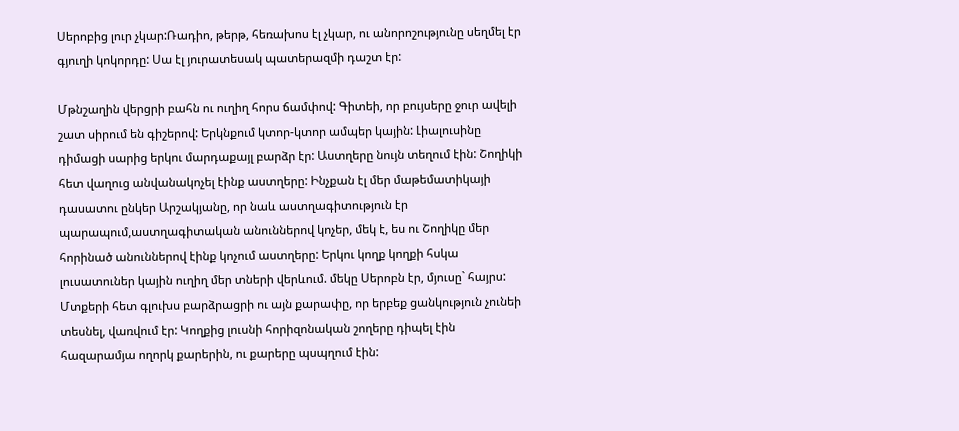Սերոբից լուր չկար:Ռադիո, թերթ, հեռախոս էլ չկար, ու անորոշությունը սեղմել էր գյուղի կոկորդը: Սա էլ յուրատեսակ պատերազմի դաշտ էր:

Մթնշաղին վերցրի բահն ու ուղիղ հորս ճամփով: Գիտեի, որ բույսերը ջուր ավելի շատ սիրում են գիշերով: Երկնքում կտոր-կտոր ամպեր կային: Լիալուսինը դիմացի սարից երկու մարդաքայլ բարձր էր: Աստղերը նույն տեղում էին: Շողիկի հետ վաղուց անվանակոչել էինք աստղերը: Ինչքան էլ մեր մաթեմատիկայի դասատու ընկեր Արշակյանը, որ նաև աստղագիտություն էր պարապում,աստղագիտական անուններով կոչեր, մեկ է, ես ու Շողիկը մեր հորինած անուններով էինք կոչում աստղերը: Երկու կողք կողքի հսկա լուսատուներ կային ուղիղ մեր տների վերևում. մեկը Սերոբն էր, մյուսը` հայրս: Մտքերի հետ գլուխս բարձրացրի ու այն քարափը, որ երբեք ցանկություն չունեի տեսնել, վառվում էր: Կողքից լուսնի հորիզոնական շողերը դիպել էին հազարամյա ողորկ քարերին, ու քարերը պսպղում էին: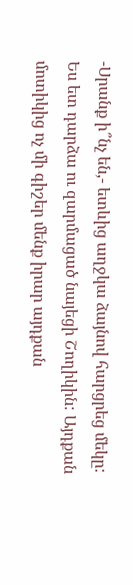-Սրանք ի՞նչ են,- ետևից աղջկա ձայնով հարցրեց մեկը: Ես ետ դարձա ու զարմացած նայեցի Շողիկին: Այդքան մոտիկից ոչ մի գիշեր մենք իրար այդքան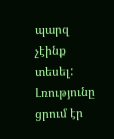պարզ չէինք տեսել: Լռությունը ցրում էր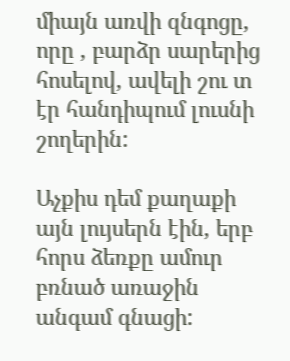միայն առվի զնգոցը, որը , բարձր սարերից հոսելով, ավելի շու տ էր հանդիպում լուսնի շողերին:

Աչքիս դեմ քաղաքի այն լույսերն էին, երբ հորս ձեռքը ամուր բռնած առաջին անգամ գնացի: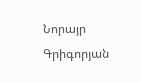Նորայր Գրիգորյան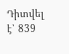Դիտվել է՝ 839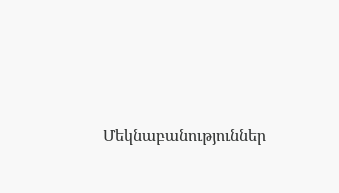Մեկնաբանություններ